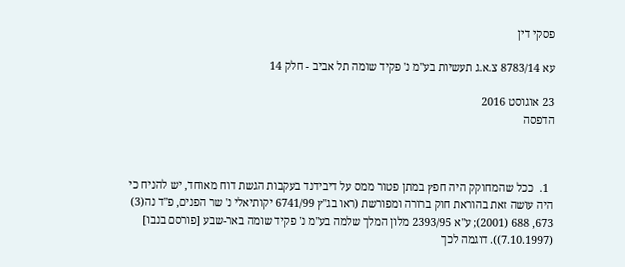פסקי דין

עא 8783/14 צ.א.ג תעשיות בע"מ נ' פקיד שומה תל אביב - חלק 14

23 אוגוסט 2016
הדפסה



  1.  ככל שהמחוקק היה חפץ במתן פטור ממס על דיבידנד בעקבות הגשת דוח מאוחד, יש להניח כי היה עושה זאת בהוראת חוק ברורה ומפורשת (ראו בג"ץ 6741/99 יקותיאלי נ' שר הפנים, פ"ד נה(3) 673, 688 (2001); ע"א 2393/95 מלון המלך שלמה בע"מ נ' פקיד שומה באר-שבע [פורסם בנבו] (7.10.1997)). דוגמה לכך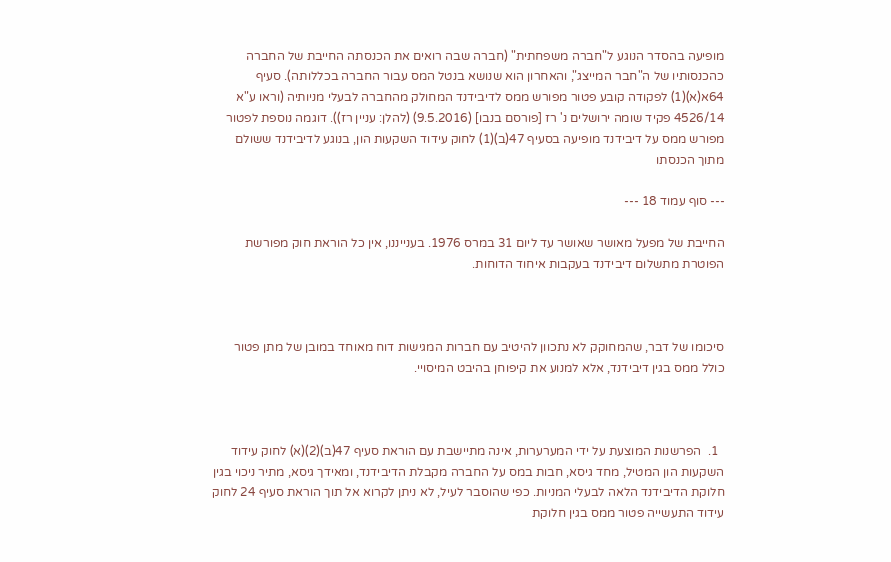מופיעה בהסדר הנוגע ל"חברה משפחתית" (חברה שבה רואים את הכנסתה החייבת של החברה כהכנסותיו של ה"חבר המייצג", והאחרון הוא שנושא בנטל המס עבור החברה בכללותה). סעיף 64א(א)(1) לפקודה קובע פטור מפורש ממס לדיבידנד המחולק מהחברה לבעלי מניותיה (וראו ע"א 4526/14 פקיד שומה ירושלים נ' רז [פורסם בנבו] (9.5.2016) (להלן: עניין רז)). דוגמה נוספת לפטור מפורש ממס על דיבידנד מופיעה בסעיף 47(ב)(1) לחוק עידוד השקעות הון, בנוגע לדיבידנד ששולם מתוך הכנסתו

--- סוף עמוד 18 ---

החייבת של מפעל מאושר שאושר עד ליום 31 במרס 1976. בענייננו, אין כל הוראת חוק מפורשת הפוטרת מתשלום דיבידנד בעקבות איחוד הדוחות.



סיכומו של דבר, שהמחוקק לא נתכוון להיטיב עם חברות המגישות דוח מאוחד במובן של מתן פטור כולל ממס בגין דיבידנד, אלא למנוע את קיפוחן בהיבט המיסויי.



  1.  הפרשנות המוצעת על ידי המערערות, אינה מתיישבת עם הוראת סעיף 47(ב)(2)(א) לחוק עידוד השקעות הון המטיל, מחד גיסא, חבות במס על החברה מקבלת הדיבידנד, ומאידך גיסא, מתיר ניכוי בגין חלוקת הדיבידנד הלאה לבעלי המניות. כפי שהוסבר לעיל, לא ניתן לקרוא אל תוך הוראת סעיף 24 לחוק עידוד התעשייה פטור ממס בגין חלוקת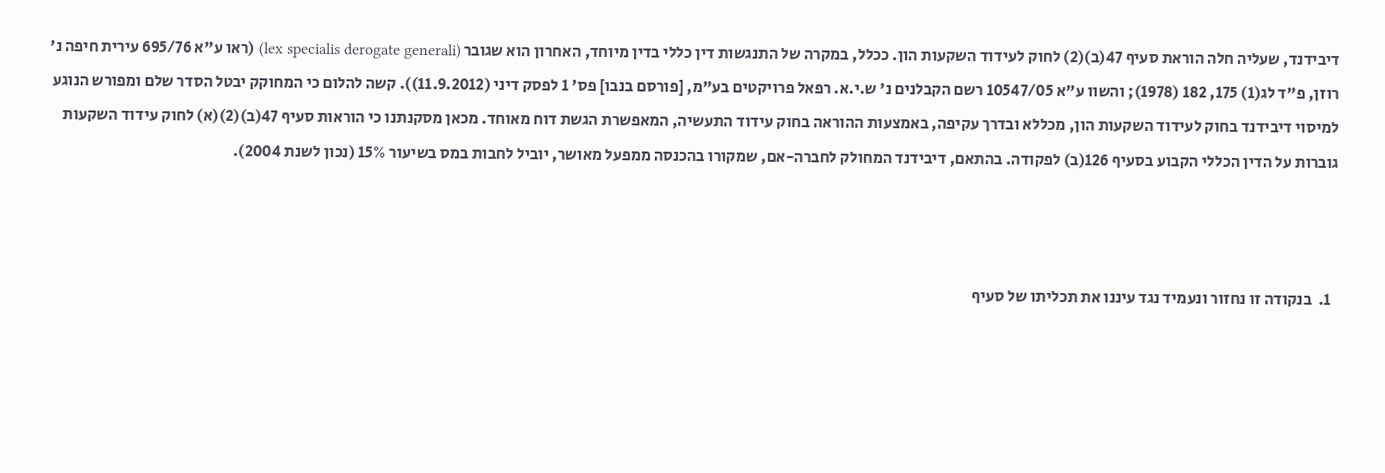דיבידנד, שעליה חלה הוראת סעיף 47(ב)(2) לחוק לעידוד השקעות הון. ככלל, במקרה של התנגשות דין כללי בדין מיוחד, האחרון הוא שגובר (lex specialis derogate generali) (ראו ע"א 695/76 עירית חיפה נ' רוזן, פ"ד לג(1) 175, 182 (1978); והשוו ע"א 10547/05 רשם הקבלנים נ' ש.י.א. רפאל פרויקטים בע"מ, [פורסם בנבו] פס' 1 לפסק דיני (11.9.2012)). קשה להלום כי המחוקק יבטל הסדר שלם ומפורש הנוגע למיסוי דיבידנד בחוק לעידוד השקעות הון, מכללא ובדרך עקיפה, באמצעות ההוראה בחוק עידוד התעשיה, המאפשרת הגשת דוח מאוחד. מכאן מסקנתנו כי הוראות סעיף 47(ב)(2)(א) לחוק עידוד השקעות גוברות על הדין הכללי הקבוע בסעיף 126(ב) לפקודה. בהתאם, דיבידנד המחולק לחברה-אם, שמקורו בהכנסה ממפעל מאושר, יוביל לחבות במס בשיעור 15% (נכון לשנת 2004).



  1.  בנקודה זו נחזור ונעמיד נגד עיננו את תכליתו של סעיף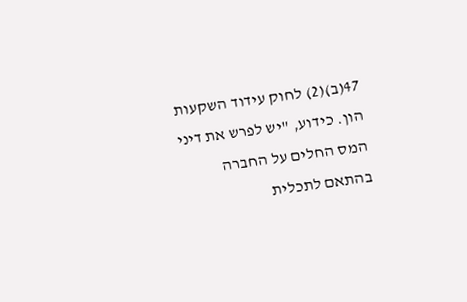47(ב)(2) לחוק עידוד השקעות הון. כידוע, "יש לפרש את דיני המס החלים על החברה בהתאם לתכלית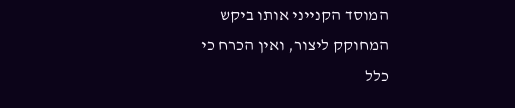המוסד הקנייני אותו ביקש המחוקק ליצור, ואין הכרח כי כלל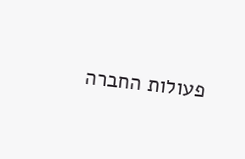פעולות החברה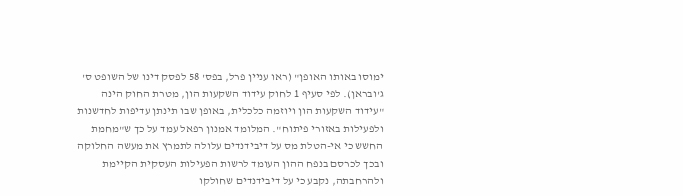ימוסו באותו האופן" (ראו עניין פרל, בפס' 58 לפסק דינו של השופט ס' ג'ובראן). לפי סעיף 1 לחוק עידוד השקעות הון, מטרת החוק הינה "עידוד השקעות הון ויוזמה כלכלית, באופן שבו תינתן עדיפות לחדשנות ולפעילות באזורי פיתוח". המלומד אמנון רפאל עמד על כך ש"מחמת החשש כי אי-הטלת מס על דיבידנדים עלולה לתמרץ את מעשה החלוקה ובכך לכרסם בנפח ההון העומד לרשות הפעילות העסקית הקיימת ולהרחבתה, נקבע כי על דיבידנדים שחולקו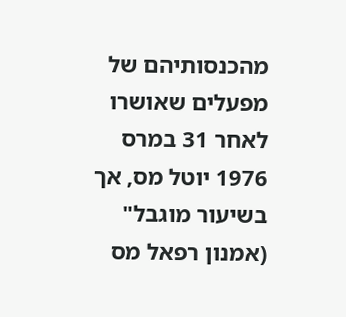מהכנסותיהם של מפעלים שאושרו לאחר 31 במרס 1976 יוטל מס, אך בשיעור מוגבל" (אמנון רפאל מס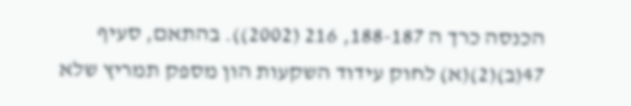הכנסה כרך ה 188-187, 216 (2002)). בהתאם, סעיף 47(ב)(2)(א) לחוק עידוד השקעות הון מספק תמריץ שלא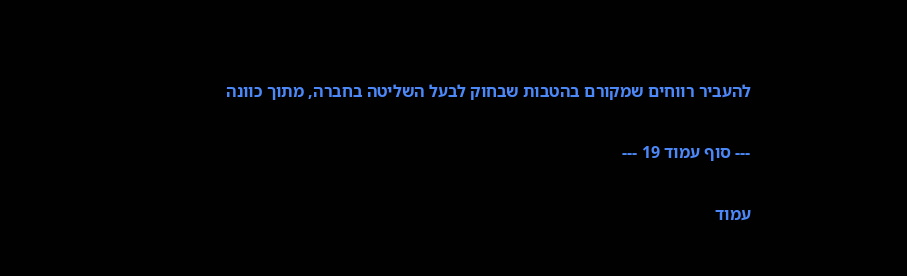להעביר רווחים שמקורם בהטבות שבחוק לבעל השליטה בחברה, מתוך כוונה

--- סוף עמוד 19 ---

עמוד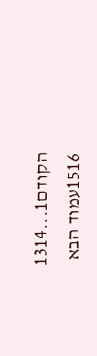הקודם1...1314
1516עמוד הבא